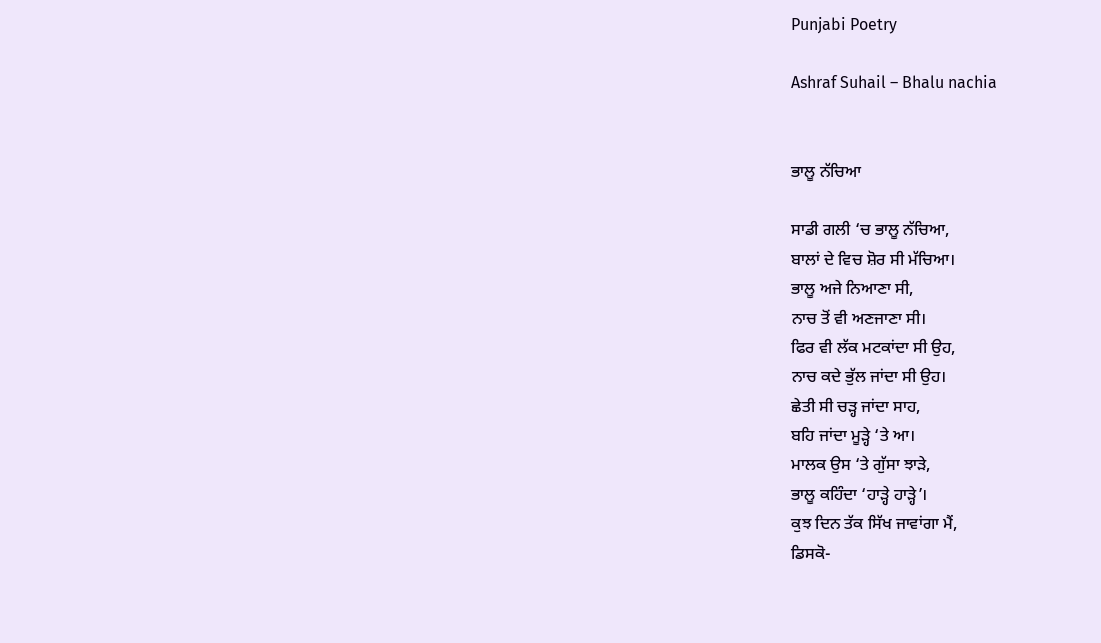Punjabi Poetry

Ashraf Suhail – Bhalu nachia


ਭਾਲੂ ਨੱਚਿਆ

ਸਾਡੀ ਗਲੀ ‘ਚ ਭਾਲੂ ਨੱਚਿਆ,
ਬਾਲਾਂ ਦੇ ਵਿਚ ਸ਼ੋਰ ਸੀ ਮੱਚਿਆ।
ਭਾਲੂ ਅਜੇ ਨਿਆਣਾ ਸੀ,
ਨਾਚ ਤੋਂ ਵੀ ਅਣਜਾਣਾ ਸੀ।
ਫਿਰ ਵੀ ਲੱਕ ਮਟਕਾਂਦਾ ਸੀ ਉਹ,
ਨਾਚ ਕਦੇ ਭੁੱਲ ਜਾਂਦਾ ਸੀ ਉਹ।
ਛੇਤੀ ਸੀ ਚੜ੍ਹ ਜਾਂਦਾ ਸਾਹ,
ਬਹਿ ਜਾਂਦਾ ਮੂੜ੍ਹੇ ‘ਤੇ ਆ।
ਮਾਲਕ ਉਸ ‘ਤੇ ਗੁੱਸਾ ਝਾੜੇ,
ਭਾਲੂ ਕਹਿੰਦਾ ‘ਹਾੜ੍ਹੇ ਹਾੜ੍ਹੇ’।
ਕੁਝ ਦਿਨ ਤੱਕ ਸਿੱਖ ਜਾਵਾਂਗਾ ਮੈਂ,
ਡਿਸਕੋ-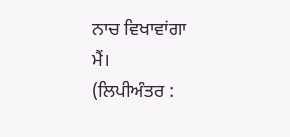ਨਾਚ ਵਿਖਾਵਾਂਗਾ ਮੈਂ।
(ਲਿਪੀਅੰਤਰ :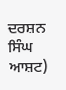ਦਰਸ਼ਨ ਸਿੰਘ ਆਸ਼ਟ)